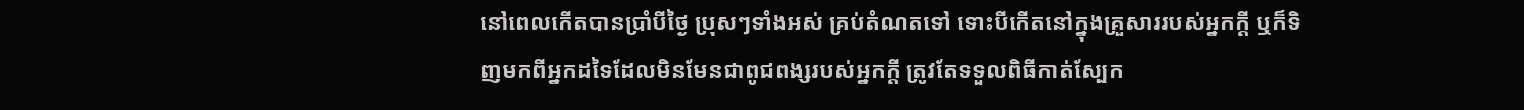នៅពេលកើតបានប្រាំបីថ្ងៃ ប្រុសៗទាំងអស់ គ្រប់តំណតទៅ ទោះបីកើតនៅក្នុងគ្រួសាររបស់អ្នកក្ដី ឬក៏ទិញមកពីអ្នកដទៃដែលមិនមែនជាពូជពង្សរបស់អ្នកក្ដី ត្រូវតែទទួលពិធីកាត់ស្បែក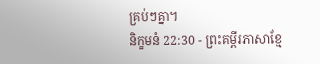គ្រប់ៗគ្នា។
និក្ខមនំ 22:30 - ព្រះគម្ពីរភាសាខ្មែ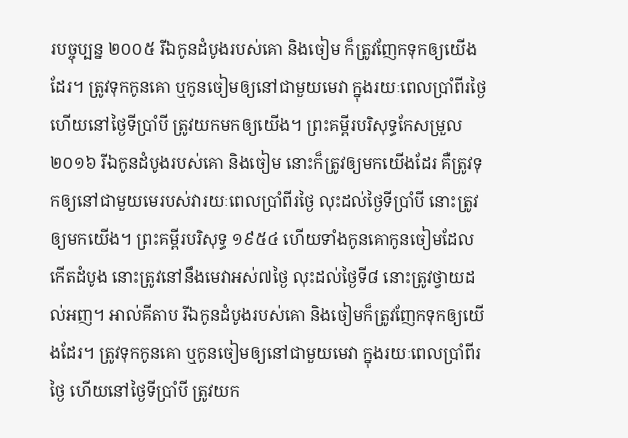របច្ចុប្បន្ន ២០០៥ រីឯកូនដំបូងរបស់គោ និងចៀម ក៏ត្រូវញែកទុកឲ្យយើងដែរ។ ត្រូវទុកកូនគោ ឬកូនចៀមឲ្យនៅជាមួយមេវា ក្នុងរយៈពេលប្រាំពីរថ្ងៃ ហើយនៅថ្ងៃទីប្រាំបី ត្រូវយកមកឲ្យយើង។ ព្រះគម្ពីរបរិសុទ្ធកែសម្រួល ២០១៦ រីឯកូនដំបូងរបស់គោ និងចៀម នោះក៏ត្រូវឲ្យមកយើងដែរ គឺត្រូវទុកឲ្យនៅជាមួយមេរបស់វារយៈពេលប្រាំពីរថ្ងៃ លុះដល់ថ្ងៃទីប្រាំបី នោះត្រូវឲ្យមកយើង។ ព្រះគម្ពីរបរិសុទ្ធ ១៩៥៤ ហើយទាំងកូនគោកូនចៀមដែលកើតដំបូង នោះត្រូវនៅនឹងមេវាអស់៧ថ្ងៃ លុះដល់ថ្ងៃទី៨ នោះត្រូវថ្វាយដល់អញ។ អាល់គីតាប រីឯកូនដំបូងរបស់គោ និងចៀមក៏ត្រូវញែកទុកឲ្យយើងដែរ។ ត្រូវទុកកូនគោ ឬកូនចៀមឲ្យនៅជាមួយមេវា ក្នុងរយៈពេលប្រាំពីរថ្ងៃ ហើយនៅថ្ងៃទីប្រាំបី ត្រូវយក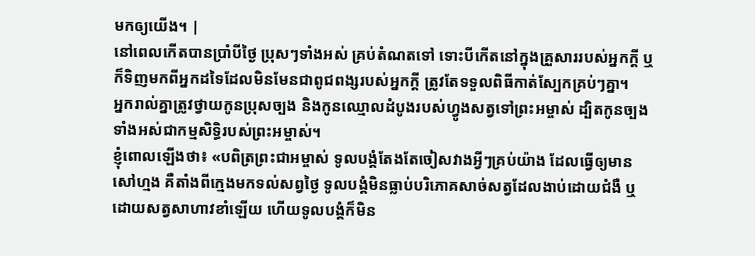មកឲ្យយើង។ |
នៅពេលកើតបានប្រាំបីថ្ងៃ ប្រុសៗទាំងអស់ គ្រប់តំណតទៅ ទោះបីកើតនៅក្នុងគ្រួសាររបស់អ្នកក្ដី ឬក៏ទិញមកពីអ្នកដទៃដែលមិនមែនជាពូជពង្សរបស់អ្នកក្ដី ត្រូវតែទទួលពិធីកាត់ស្បែកគ្រប់ៗគ្នា។
អ្នករាល់គ្នាត្រូវថ្វាយកូនប្រុសច្បង និងកូនឈ្មោលដំបូងរបស់ហ្វូងសត្វទៅព្រះអម្ចាស់ ដ្បិតកូនច្បងទាំងអស់ជាកម្មសិទ្ធិរបស់ព្រះអម្ចាស់។
ខ្ញុំពោលឡើងថា៖ «បពិត្រព្រះជាអម្ចាស់ ទូលបង្គំតែងតែចៀសវាងអ្វីៗគ្រប់យ៉ាង ដែលធ្វើឲ្យមានសៅហ្មង គឺតាំងពីក្មេងមកទល់សព្វថ្ងៃ ទូលបង្គំមិនធ្លាប់បរិភោគសាច់សត្វដែលងាប់ដោយជំងឺ ឬដោយសត្វសាហាវខាំឡើយ ហើយទូលបង្គំក៏មិន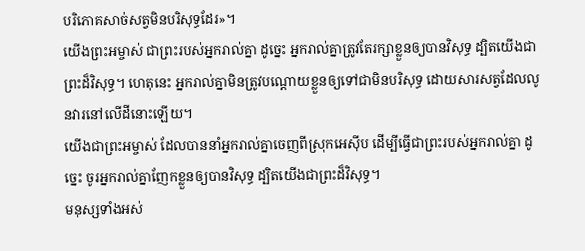បរិភោគសាច់សត្វមិនបរិសុទ្ធដែរ»។
យើងព្រះអម្ចាស់ ជាព្រះរបស់អ្នករាល់គ្នា ដូច្នេះ អ្នករាល់គ្នាត្រូវតែរក្សាខ្លួនឲ្យបានវិសុទ្ធ ដ្បិតយើងជាព្រះដ៏វិសុទ្ធ។ ហេតុនេះ អ្នករាល់គ្នាមិនត្រូវបណ្ដោយខ្លួនឲ្យទៅជាមិនបរិសុទ្ធ ដោយសារសត្វដែលលូនវារនៅលើដីនោះឡើយ។
យើងជាព្រះអម្ចាស់ ដែលបាននាំអ្នករាល់គ្នាចេញពីស្រុកអេស៊ីប ដើម្បីធ្វើជាព្រះរបស់អ្នករាល់គ្នា ដូច្នេះ ចូរអ្នករាល់គ្នាញែកខ្លួនឲ្យបានវិសុទ្ធ ដ្បិតយើងជាព្រះដ៏វិសុទ្ធ។
មនុស្សទាំងអស់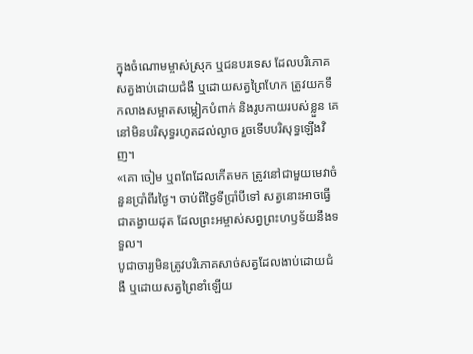ក្នុងចំណោមម្ចាស់ស្រុក ឬជនបរទេស ដែលបរិភោគសត្វងាប់ដោយជំងឺ ឬដោយសត្វព្រៃហែក ត្រូវយកទឹកលាងសម្អាតសម្លៀកបំពាក់ និងរូបកាយរបស់ខ្លួន គេនៅមិនបរិសុទ្ធរហូតដល់ល្ងាច រួចទើបបរិសុទ្ធឡើងវិញ។
«គោ ចៀម ឬពពែដែលកើតមក ត្រូវនៅជាមួយមេវាចំនួនប្រាំពីរថ្ងៃ។ ចាប់ពីថ្ងៃទីប្រាំបីទៅ សត្វនោះអាចធ្វើជាតង្វាយដុត ដែលព្រះអម្ចាស់សព្វព្រះហឫទ័យនឹងទទួល។
បូជាចារ្យមិនត្រូវបរិភោគសាច់សត្វដែលងាប់ដោយជំងឺ ឬដោយសត្វព្រៃខាំឡើយ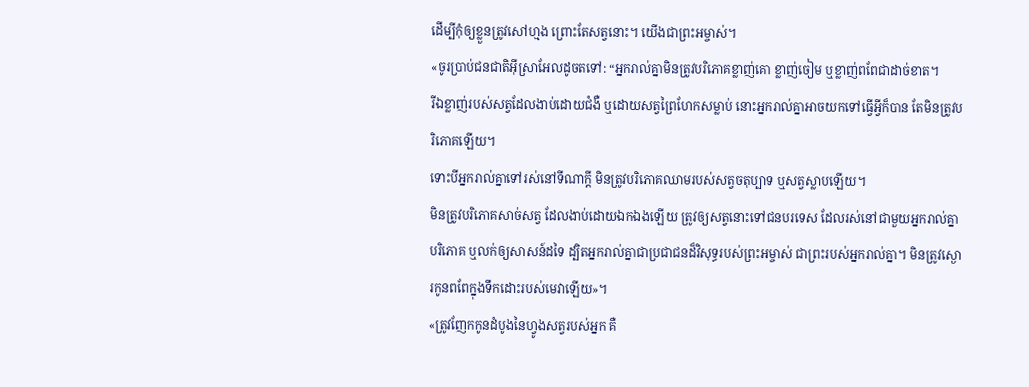ដើម្បីកុំឲ្យខ្លួនត្រូវសៅហ្មង ព្រោះតែសត្វនោះ។ យើងជាព្រះអម្ចាស់។
«ចូរប្រាប់ជនជាតិអ៊ីស្រាអែលដូចតទៅ: “អ្នករាល់គ្នាមិនត្រូវបរិភោគខ្លាញ់គោ ខ្លាញ់ចៀម ឬខ្លាញ់ពពែជាដាច់ខាត។
រីឯខ្លាញ់របស់សត្វដែលងាប់ដោយជំងឺ ឬដោយសត្វព្រៃហែកសម្លាប់ នោះអ្នករាល់គ្នាអាចយកទៅធ្វើអ្វីក៏បាន តែមិនត្រូវបរិភោគឡើយ។
ទោះបីអ្នករាល់គ្នាទៅរស់នៅទីណាក្ដី មិនត្រូវបរិភោគឈាមរបស់សត្វចតុប្បាទ ឬសត្វស្លាបឡើយ។
មិនត្រូវបរិភោគសាច់សត្វ ដែលងាប់ដោយឯកឯងឡើយ ត្រូវឲ្យសត្វនោះទៅជនបរទេស ដែលរស់នៅជាមួយអ្នករាល់គ្នាបរិភោគ ឬលក់ឲ្យសាសន៍ដទៃ ដ្បិតអ្នករាល់គ្នាជាប្រជាជនដ៏វិសុទ្ធរបស់ព្រះអម្ចាស់ ជាព្រះរបស់អ្នករាល់គ្នា។ មិនត្រូវស្ងោរកូនពពែក្នុងទឹកដោះរបស់មេវាឡើយ»។
«ត្រូវញែកកូនដំបូងនៃហ្វូងសត្វរបស់អ្នក គឺ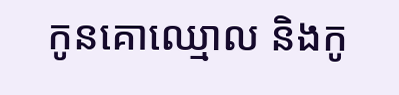កូនគោឈ្មោល និងកូ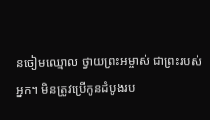នចៀមឈ្មោល ថ្វាយព្រះអម្ចាស់ ជាព្រះរបស់អ្នក។ មិនត្រូវប្រើកូនដំបូងរប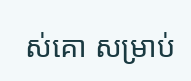ស់គោ សម្រាប់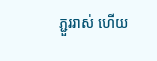ភ្ជួររាស់ ហើយ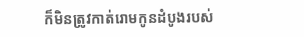ក៏មិនត្រូវកាត់រោមកូនដំបូងរបស់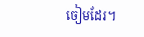ចៀមដែរ។